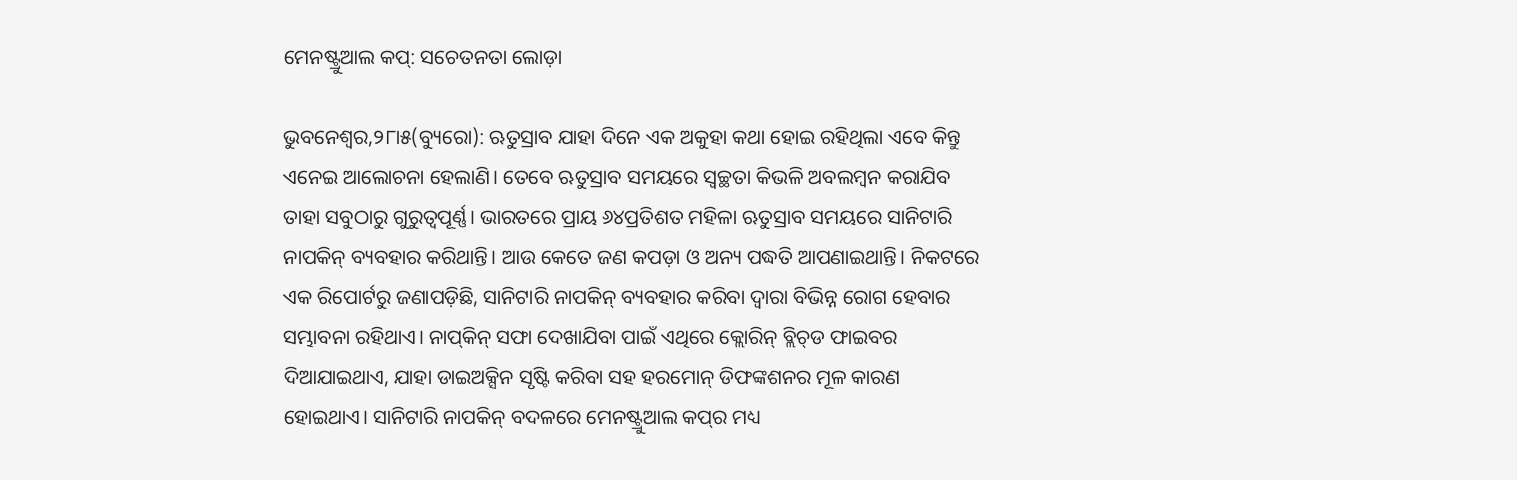ମେନଷ୍ଟ୍ରୁଆଲ କପ୍‌: ସଚେତନତା ଲୋଡ଼ା

ଭୁବନେଶ୍ୱର,୨୮ା୫(ବ୍ୟୁରୋ): ଋତୁସ୍ରାବ ଯାହା ଦିନେ ଏକ ଅକୁହା କଥା ହୋଇ ରହିଥିଲା ଏବେ କିନ୍ତୁ ଏନେଇ ଆଲୋଚନା ହେଲାଣି। ତେବେ ଋତୁସ୍ରାବ ସମୟରେ ସ୍ବଚ୍ଛତା କିଭଳି ଅବଲମ୍ବନ କରାଯିବ ତାହା ସବୁଠାରୁ ଗୁରୁତ୍ୱପୂର୍ଣ୍ଣ। ଭାରତରେ ପ୍ରାୟ ୬୪ପ୍ରତିଶତ ମହିଳା ଋତୁସ୍ରାବ ସମୟରେ ସାନିଟାରି ନାପକିନ୍‌ ବ୍ୟବହାର କରିଥାନ୍ତି। ଆଉ କେତେ ଜଣ କପଡ଼ା ଓ ଅନ୍ୟ ପଦ୍ଧତି ଆପଣାଇଥାନ୍ତି। ନିକଟରେ ଏକ ରିପୋର୍ଟରୁ ଜଣାପଡ଼ିଛି, ସାନିଟାରି ନାପକିନ୍‌ ବ୍ୟବହାର କରିବା ଦ୍ୱାରା ବିଭିନ୍ନ ରୋଗ ହେବାର ସମ୍ଭାବନା ରହିଥାଏ। ନାପ୍‌କିନ୍‌ ସଫା ଦେଖାଯିବା ପାଇଁ ଏଥିରେ କ୍ଲୋରିନ୍‌ ବ୍ଲିଚ୍‌ଡ ଫାଇବର ଦିଆଯାଇଥାଏ, ଯାହା ଡାଇଅକ୍ସିନ ସୃଷ୍ଟି କରିବା ସହ ହରମୋନ୍‌ ଡିଫଙ୍କଶନର ମୂଳ କାରଣ ହୋଇଥାଏ। ସାନିଟାରି ନାପକିନ୍‌ ବଦଳରେ ମେନଷ୍ଟ୍ରୁଆଲ କପ୍‌ର ମଧ୍ୟ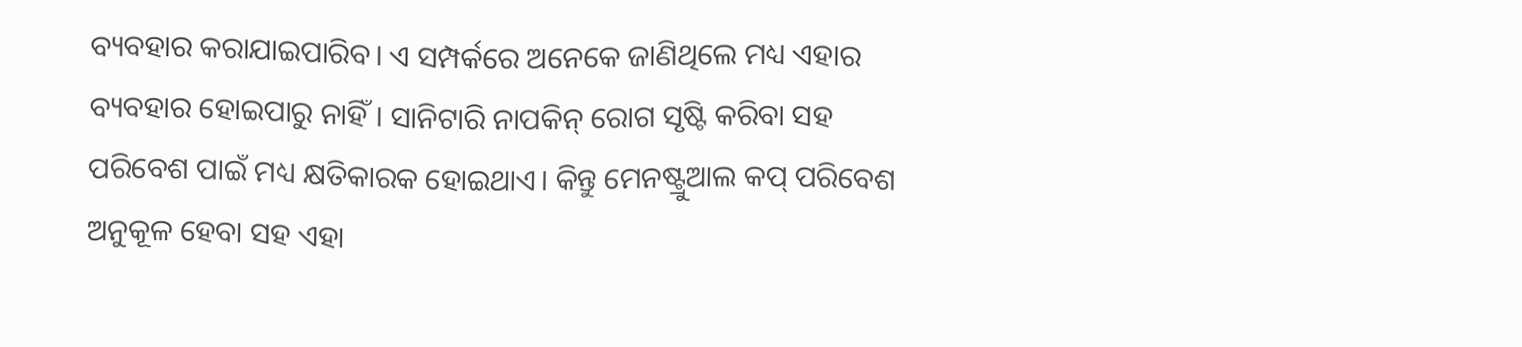ବ୍ୟବହାର କରାଯାଇପାରିବ। ଏ ସମ୍ପର୍କରେ ଅନେକେ ଜାଣିଥିଲେ ମଧ୍ୟ ଏହାର ବ୍ୟବହାର ହୋଇପାରୁ ନାହିଁ। ସାନିଟାରି ନାପକିନ୍‌ ରୋଗ ସୃଷ୍ଟି କରିବା ସହ ପରିବେଶ ପାଇଁ ମଧ୍ୟ କ୍ଷତିକାରକ ହୋଇଥାଏ। କିନ୍ତୁ ମେନଷ୍ଟ୍ରୁଆଲ କପ୍‌ ପରିବେଶ ଅନୁକୂଳ ହେବା ସହ ଏହା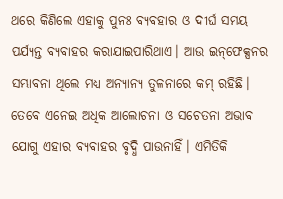ଥରେ କିଣିଲେ ଏହାକୁ ପୁନଃ ବ୍ୟବହାର ଓ ଦୀର୍ଘ ସମୟ ପର୍ଯ୍ୟନ୍ତ ବ୍ୟବାହର କରାଯାଇପାରିଥାଏ। ଆଉ ଇନ୍‌ଫେକ୍ସନର ସମ୍ଭାବନା ଥିଲେ ମଧ୍ୟ ଅନ୍ୟାନ୍ୟ ତୁଳନାରେ କମ୍‌ ରହିଛି। ତେବେ ଏନେଇ ଅଧିକ ଆଲୋଚନା ଓ ସଚେତନା ଅଭାବ ଯୋଗୁ ଏହାର ବ୍ୟବାହର ବୃଦ୍ଧି ପାଉନାହିଁ। ଏମିତିକି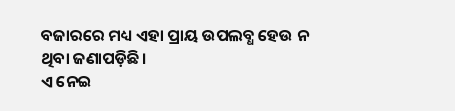ବଜାରରେ ମଧ୍ୟ ଏହା ପ୍ରାୟ ଉପଲବ୍ଧ ହେଉ ନ ଥିବା ଜଣାପଡ଼ିଛି।
ଏ ନେଇ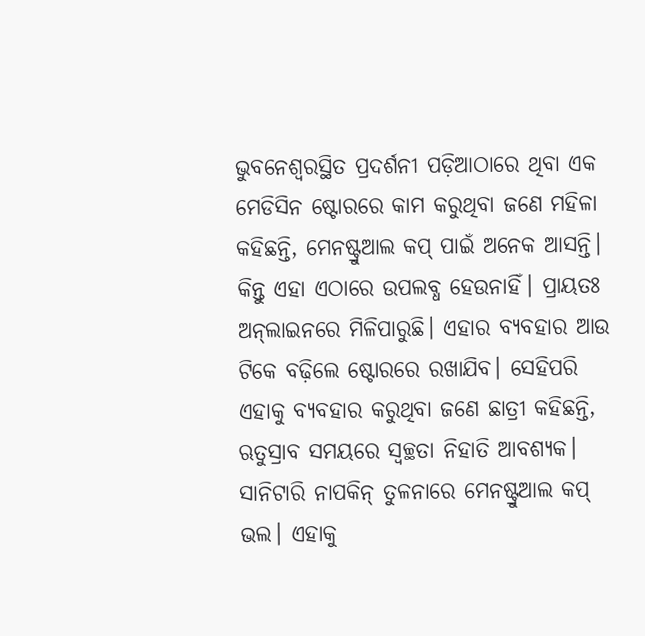ଭୁବନେଶ୍ୱରସ୍ଥିତ ପ୍ରଦର୍ଶନୀ ପଡ଼ିଆଠାରେ ଥିବା ଏକ ମେଡିସିନ ଷ୍ଟୋରରେ କାମ କରୁଥିବା ଜଣେ ମହିଳା କହିଛନ୍ତି, ମେନଷ୍ଟ୍ରୁଆଲ କପ୍‌ ପାଇଁ ଅନେକ ଆସନ୍ତି। କିନ୍ତୁ ଏହା ଏଠାରେ ଉପଲବ୍ଧ ହେଉନାହିଁ। ପ୍ରାୟତଃ ଅନ୍‌ଲାଇନରେ ମିଳିପାରୁଛି। ଏହାର ବ୍ୟବହାର ଆଉ ଟିକେ ବଢ଼ିଲେ ଷ୍ଟୋରରେ ରଖାଯିବ। ସେହିପରି ଏହାକୁ ବ୍ୟବହାର କରୁଥିବା ଜଣେ ଛାତ୍ରୀ କହିଛନ୍ତି, ଋତୁସ୍ରାବ ସମୟରେ ସ୍ବଚ୍ଛତା ନିହାତି ଆବଶ୍ୟକ। ସାନିଟାରି ନାପକିନ୍‌ ତୁଳନାରେ ମେନଷ୍ଟ୍ରୁଆଲ କପ୍‌ ଭଲ। ଏହାକୁ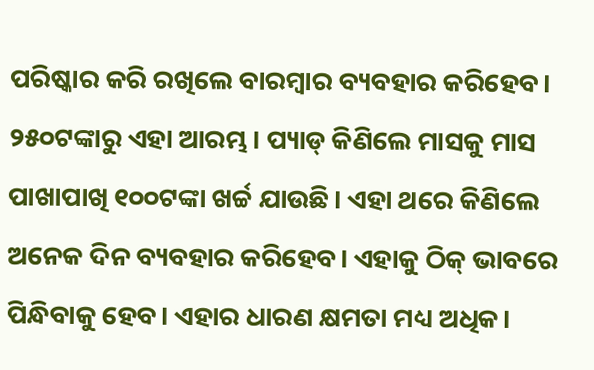ପରିଷ୍କାର କରି ରଖିଲେ ବାରମ୍ବାର ବ୍ୟବହାର କରିହେବ। ୨୫୦ଟଙ୍କାରୁ ଏହା ଆରମ୍ଭ। ପ୍ୟାଡ୍‌ କିଣିଲେ ମାସକୁ ମାସ ପାଖାପାଖି ୧୦୦ଟଙ୍କା ଖର୍ଚ୍ଚ ଯାଉଛି। ଏହା ଥରେ କିଣିଲେ ଅନେକ ଦିନ ବ୍ୟବହାର କରିହେବ। ଏହାକୁ ଠିକ୍‌ ଭାବରେ ପିନ୍ଧିବାକୁ ହେବ। ଏହାର ଧାରଣ କ୍ଷମତା ମଧ୍ୟ ଅଧିକ।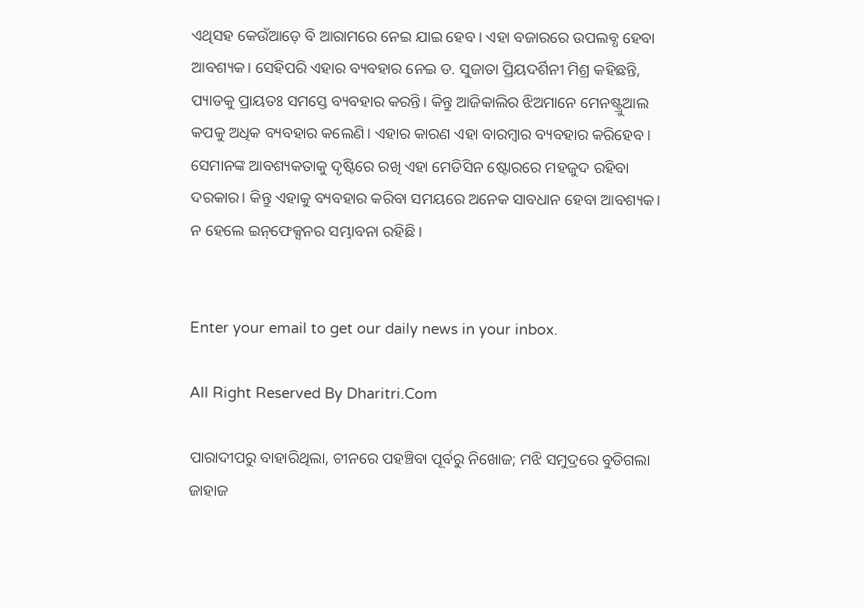ଏଥିସହ କେଉଁଆଡ଼େ ବି ଆରାମରେ ନେଇ ଯାଇ ହେବ। ଏହା ବଜାରରେ ଉପଲବ୍ଧ ହେବା ଆବଶ୍ୟକ। ସେହିପରି ଏହାର ବ୍ୟବହାର ନେଇ ଡ. ସୁଜାତା ପ୍ରିୟଦର୍ଶିନୀ ମିଶ୍ର କହିଛନ୍ତି, ପ୍ୟାଡକୁ ପ୍ରାୟତଃ ସମସ୍ତେ ବ୍ୟବହାର କରନ୍ତି। କିନ୍ତୁ ଆଜିକାଲିର ଝିଅମାନେ ମେନଷ୍ଟ୍ରୁଆଲ କପକୁ ଅଧିକ ବ୍ୟବହାର କଲେଣି। ଏହାର କାରଣ ଏହା ବାରମ୍ବାର ବ୍ୟବହାର କରିହେବ। ସେମାନଙ୍କ ଆବଶ୍ୟକତାକୁ ଦୃଷ୍ଟିରେ ରଖି ଏହା ମେଡିସିନ ଷ୍ଟୋରରେ ମହଜୁଦ ରହିବା ଦରକାର। କିନ୍ତୁ ଏହାକୁ ବ୍ୟବହାର କରିବା ସମୟରେ ଅନେକ ସାବଧାନ ହେବା ଆବଶ୍ୟକ। ନ ହେଲେ ଇନ୍‌ଫେକ୍ସନର ସମ୍ଭାବନା ରହିଛି।


Enter your email to get our daily news in your inbox.

All Right Reserved By Dharitri.Com

ପାରାଦୀପରୁ ବାହାରିଥିଲା, ଚୀନରେ ପହଞ୍ଚିବା ପୂର୍ବରୁ ନିଖୋଜ; ମଝି ସମୁଦ୍ରରେ ବୁଡିଗଲା ଜାହାଜ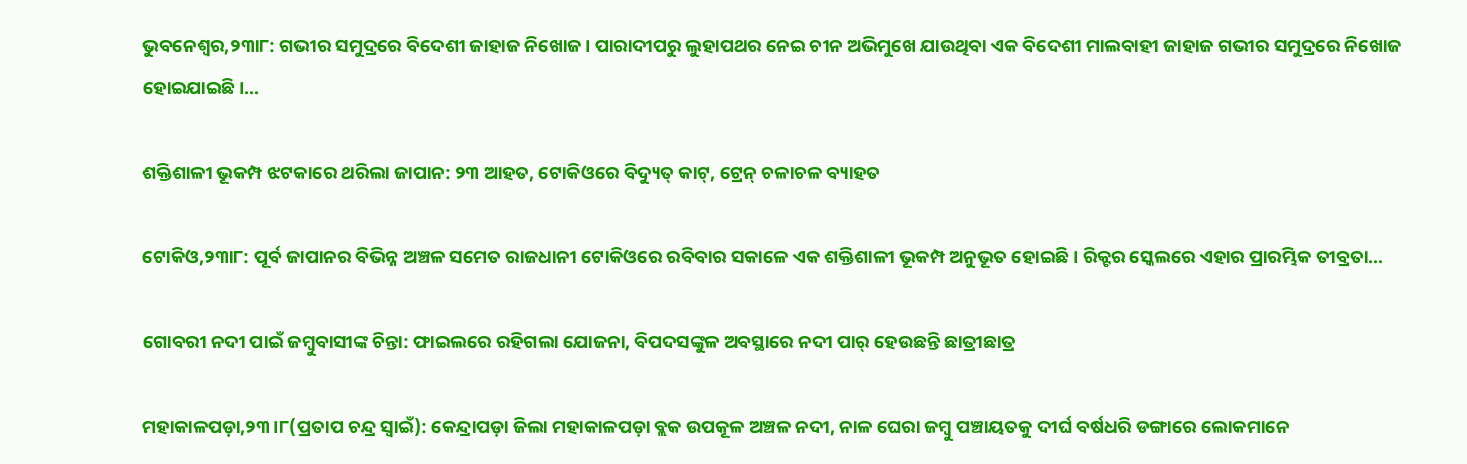ଭୁବନେଶ୍ୱର,୨୩ା୮: ଗଭୀର ସମୁଦ୍ରରେ ବିଦେଶୀ ଜାହାଜ ନିଖୋଜ। ପାରାଦୀପରୁ ଲୁହାପଥର ନେଇ ଚୀନ ଅଭିମୁଖେ ଯାଉଥିବା ଏକ ବିଦେଶୀ ମାଲବାହୀ ଜାହାଜ ଗଭୀର ସମୁଦ୍ରରେ ନିଖୋଜ ହୋଇଯାଇଛି।…

ଶକ୍ତିଶାଳୀ ଭୂକମ୍ପ ଝଟକାରେ ଥରିଲା ଜାପାନ: ୨୩ ଆହତ, ଟୋକିଓରେ ବିଦ୍ୟୁତ୍ କାଟ୍, ଟ୍ରେନ୍ ଚଳାଚଳ ବ୍ୟାହତ

ଟୋକିଓ,୨୩ା୮: ପୂର୍ବ ଜାପାନର ବିଭିନ୍ନ ଅଞ୍ଚଳ ସମେତ ରାଜଧାନୀ ଟୋକିଓରେ ରବିବାର ସକାଳେ ଏକ ଶକ୍ତିଶାଳୀ ଭୂକମ୍ପ ଅନୁଭୂତ ହୋଇଛି। ରିକ୍ଟର ସ୍କେଲରେ ଏହାର ପ୍ରାରମ୍ଭିକ ତୀବ୍ରତା…

ଗୋବରୀ ନଦୀ ପାଇଁ ଜମ୍ବୁବାସୀଙ୍କ ଚିନ୍ତା: ଫାଇଲରେ ରହିଗଲା ଯୋଜନା, ବିପଦସଙ୍କୁଳ ଅବସ୍ଥାରେ ନଦୀ ପାର୍‌ ହେଉଛନ୍ତି ଛାତ୍ରୀଛାତ୍ର

ମହାକାଳପଡ଼ା,୨୩।୮(ପ୍ରତାପ ଚନ୍ଦ୍ର ସ୍ବାଇଁ): କେନ୍ଦ୍ରାପଡ଼ା ଜିଲା ମହାକାଳପଡ଼ା ବ୍ଲକ ଉପକୂଳ ଅଞ୍ଚଳ ନଦୀ, ନାଳ ଘେରା ଜମ୍ବୁ ପଞ୍ଚାୟତକୁ ଦୀର୍ଘ ବର୍ଷଧରି ଡଙ୍ଗାରେ ଲୋକମାନେ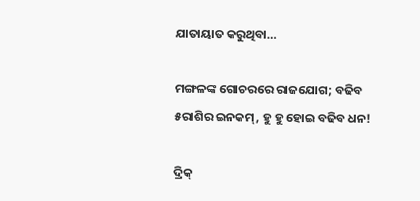ଯାତାୟାତ କରୁଥିବା…

ମଙ୍ଗଳଙ୍କ ଗୋଚରରେ ରାଜଯୋଗ; ବଢିବ ୫ରାଶିର ଇନକମ୍‌, ହୁ ହୁ ହୋଇ ବଢିବ ଧନ!

ଦ୍ରିକ୍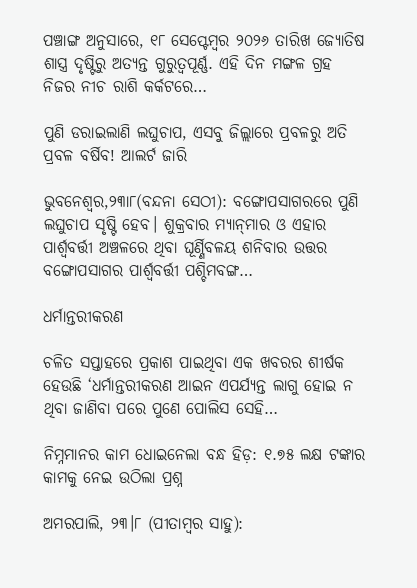ପଞ୍ଚାଙ୍ଗ ଅନୁସାରେ, ୧୮ ସେପ୍ଟେମ୍ବର ୨୦୨୬ ତାରିଖ ଜ୍ୟୋତିଷ ଶାସ୍ତ୍ର ଦୃଷ୍ଟିରୁ ଅତ୍ୟନ୍ତ ଗୁରୁତ୍ୱପୂର୍ଣ୍ଣ. ଏହି ଦିନ ମଙ୍ଗଳ ଗ୍ରହ ନିଜର ନୀଚ ରାଶି କର୍କଟରେ…

ପୁଣି ଡରାଇଲାଣି ଲଘୁଚାପ, ଏସବୁ ଜିଲ୍ଲାରେ ପ୍ରବଳରୁ ଅତି ପ୍ରବଳ ବର୍ଷିବ! ଆଲର୍ଟ ଜାରି

ଭୁବନେଶ୍ୱର,୨୩ା୮(ବନ୍ଦନା ସେଠୀ): ବଙ୍ଗୋପସାଗରରେ ପୁଣି ଲଘୁଚାପ ସୃଷ୍ଟି ହେବ। ଶୁକ୍ରବାର ମ୍ୟାନ୍‌ମାର ଓ ଏହାର ପାର୍ଶ୍ୱବର୍ତ୍ତୀ ଅଞ୍ଚଳରେ ଥିବା ଘୂର୍ଣ୍ଣିବଳୟ ଶନିବାର ଉତ୍ତର ବଙ୍ଗୋପସାଗର ପାର୍ଶ୍ୱବର୍ତ୍ତୀ ପଶ୍ଚିମବଙ୍ଗ…

ଧର୍ମାନ୍ତରୀକରଣ

ଚଳିତ ସପ୍ତାହରେ ପ୍ରକାଶ ପାଇଥିବା ଏକ ଖବରର ଶୀର୍ଷକ ହେଉଛି ‘ଧର୍ମାନ୍ତରୀକରଣ ଆଇନ ଏପର୍ଯ୍ୟନ୍ତ ଲାଗୁ ହୋଇ ନ ଥିବା ଜାଣିବା ପରେ ପୁଣେ ପୋଲିସ ସେହି…

ନିମ୍ନମାନର କାମ ଧୋଇନେଲା ବନ୍ଧ ହିଡ଼: ୧.୭୫ ଲକ୍ଷ ଟଙ୍କାର କାମକୁ ନେଇ ଉଠିଲା ପ୍ରଶ୍ନ

ଅମରପାଲି, ୨୩।୮ (ପୀତାମ୍ବର ସାହୁ):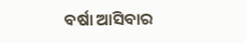ବର୍ଷା ଆସିବାର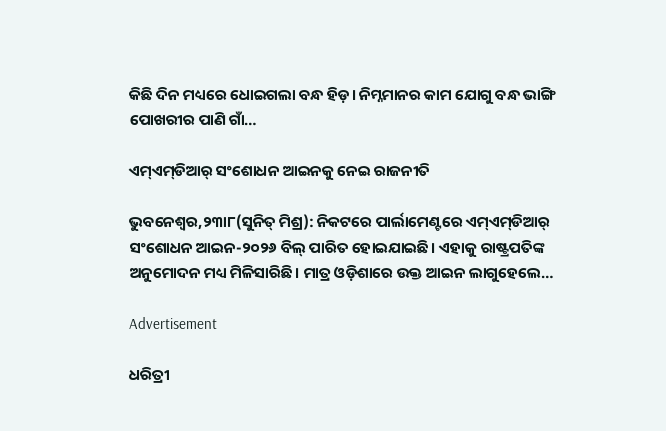କିଛି ଦିନ ମଧ୍ୟରେ ଧୋଇଗଲା ବନ୍ଧ ହିଡ଼। ନିମ୍ନମାନର କାମ ଯୋଗୁ ବନ୍ଧ ଭାଙ୍ଗି ପୋଖରୀର ପାଣି ଗାଁ…

ଏମ୍‌ଏମ୍‌ଡିଆର୍‌ ସଂଶୋଧନ ଆଇନକୁ ନେଇ ରାଜନୀତି

ଭୁବନେଶ୍ୱର,୨୩ା୮(ସୁନିତ୍‌ ମିଶ୍ର): ନିକଟରେ ପାର୍ଲାମେଣ୍ଟରେ ଏମ୍‌ଏମ୍‌ଡିଆର୍‌ ସଂଶୋଧନ ଆଇନ-୨୦୨୬ ବିଲ୍‌ ପାରିତ ହୋଇଯାଇଛି। ଏହାକୁ ରାଷ୍ଟ୍ରପତିଙ୍କ ଅନୁମୋଦନ ମଧ୍ୟ ମିଳିସାରିଛି। ମାତ୍ର ଓଡ଼ିଶାରେ ଉକ୍ତ ଆଇନ ଲାଗୁହେଲେ…

Advertisement

ଧରିତ୍ରୀ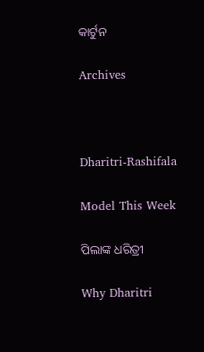କାର୍ଟୁନ

Archives



Dharitri-Rashifala

Model This Week

ପିଲାଙ୍କ ଧରିତ୍ରୀ

Why Dharitri